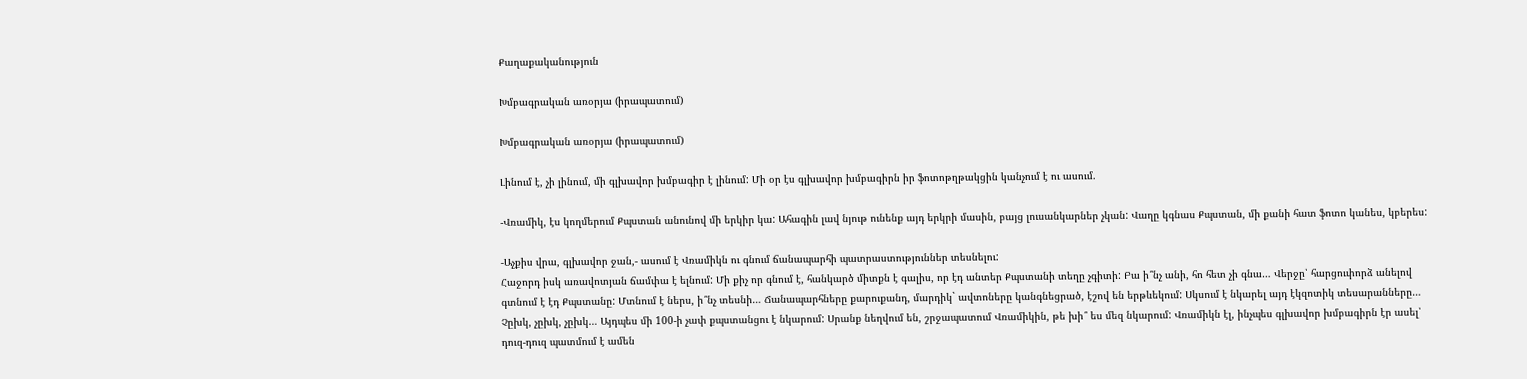Քաղաքականություն

Խմբագրական առօրյա (իրապատում)

Խմբագրական առօրյա (իրապատում)

Լինում է, չի լինում, մի գլխավոր խմբագիր է լինում: Մի օր էս գլխավոր խմբագիրն իր ֆոտոթղթակցին կանչում է ու ասում.

-Վռամիկ, էս կողմերում Քպստան անունով մի երկիր կա: Ահագին լավ նյութ ունենք այդ երկրի մասին, բայց լուսանկարներ չկան: Վաղը կգնաս Քպստան, մի քանի հատ ֆոտո կանես, կբերես:

-Աչքիս վրա, գլխավոր ջան,- ասում է Վռամիկն ու գնում ճանապարհի պատրաստություններ տեսնելու:
Հաջորդ իսկ առավոտյան ճամփա է ելնում: Մի քիչ որ գնում է, հանկարծ միտքն է գալիս, որ էդ անտեր Քպստանի տեղը չգիտի: Բա ի՞նչ անի, հո հետ չի գնա… Վերջը՝ հարցուփորձ անելով գտնում է էդ Քպստանը: Մտնում է ներս, ի՞նչ տեսնի… Ճանապարհները քարուքանդ, մարդիկ` ավտոները կանգնեցրած, էշով են երթևեկում: Սկսում է նկարել այդ էկզոտիկ տեսարանները… Չըխկ, չըխկ, չըխկ… Այդպես մի 100-ի չափ քպստանցու է նկարում: Սրանք նեղվում են, շրջապատում Վռամիկին, թե խի՞ ես մեզ նկարում: Վռամիկն էլ, ինչպես գլխավոր խմբագիրն էր ասել՝ դուզ-դուզ պատմում է ամեն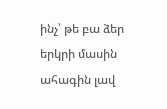ինչ՝ թե բա ձեր երկրի մասին ահագին լավ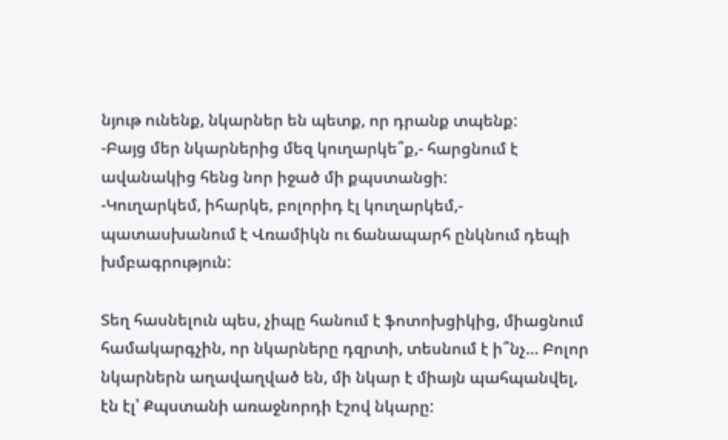նյութ ունենք, նկարներ են պետք, որ դրանք տպենք:
-Բայց մեր նկարներից մեզ կուղարկե՞ք,- հարցնում է ավանակից հենց նոր իջած մի քպստանցի:
-Կուղարկեմ, իհարկե, բոլորիդ էլ կուղարկեմ,- պատասխանում է Վռամիկն ու ճանապարհ ընկնում դեպի խմբագրություն:

Տեղ հասնելուն պես, չիպը հանում է ֆոտոխցիկից, միացնում համակարգչին, որ նկարները դզրտի, տեսնում է ի՞նչ… Բոլոր նկարներն աղավաղված են, մի նկար է միայն պահպանվել, էն էլ՝ Քպստանի առաջնորդի էշով նկարը: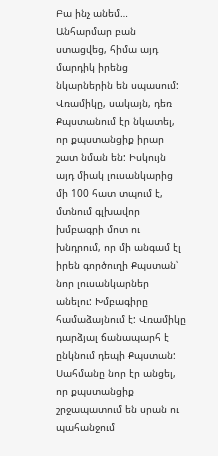Բա ինչ անեմ… Անհարմար բան ստացվեց, հիմա այդ մարդիկ իրենց նկարներին են սպասում: Վռամիկը, սակայն, դեռ Քպստանում էր նկատել, որ քպստանցիք իրար շատ նման են: Իսկույն այդ միակ լուսանկարից մի 100 հատ տպում է, մտնում գլխավոր խմբագրի մոտ ու խնդրում, որ մի անգամ էլ իրեն գործուղի Քպստան՝ նոր լուսանկարներ անելու: Խմբագիրը համաձայնում է: Վռամիկը դարձյալ ճանապարհ է ընկնում դեպի Քպստան: Սահմանը նոր էր անցել, որ քպստանցիք շրջապատում են սրան ու պահանջում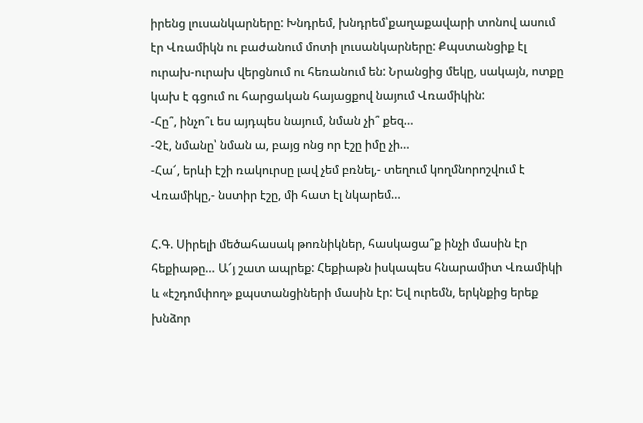իրենց լուսանկարները: Խնդրեմ, խնդրեմ՝քաղաքավարի տոնով ասում էր Վռամիկն ու բաժանում մոտի լուսանկարները: Քպստանցիք էլ ուրախ-ուրախ վերցնում ու հեռանում են: Նրանցից մեկը, սակայն, ոտքը կախ է գցում ու հարցական հայացքով նայում Վռամիկին:
-Հը՞, ինչո՞ւ ես այդպես նայում, նման չի՞ քեզ…
-Չէ, նմանը՝ նման ա, բայց ոնց որ էշը իմը չի…
-Հա՜, երևի էշի ռակուրսը լավ չեմ բռնել,- տեղում կողմնորոշվում է Վռամիկը,- նստիր էշը, մի հատ էլ նկարեմ…

Հ.Գ. Սիրելի մեծահասակ թոռնիկներ, հասկացա՞ք ինչի մասին էր հեքիաթը… Ա՜յ շատ ապրեք: Հեքիաթն իսկապես հնարամիտ Վռամիկի և «էշդոմփող» քպստանցիների մասին էր: Եվ ուրեմն, երկնքից երեք խնձոր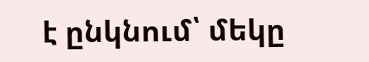է ընկնում՝ մեկը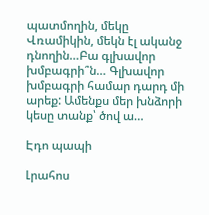պատմողին, մեկը Վռամիկին, մեկն էլ ականջ դնողին…Բա գլխավոր խմբագրի՞ն… Գլխավոր խմբագրի համար դարդ մի արեք: Ամենքս մեր խնձորի կեսը տանք՝ ծով ա…

Էդո պապի

Լրահոս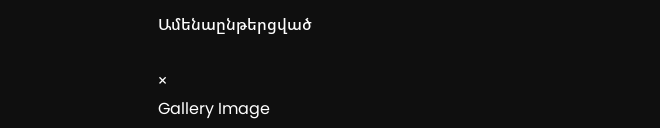Ամենաընթերցված

×
Gallery Image